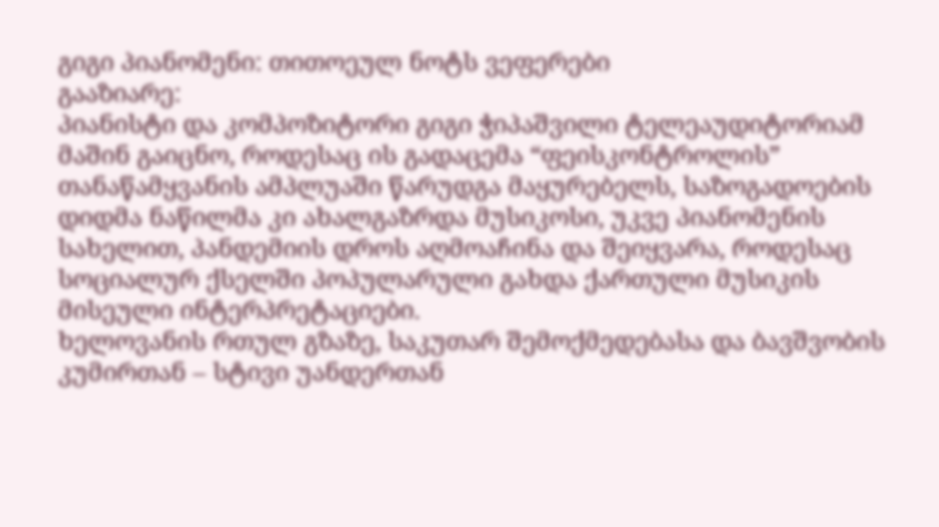გიგი პიანომენი: თითოეულ ნოტს ვეფერები
გააზიარე:
პიანისტი და კომპოზიტორი გიგი ჭიპაშვილი ტელეაუდიტორიამ მაშინ გაიცნო, როდესაც ის გადაცემა “ფეისკონტროლის” თანაწამყვანის ამპლუაში წარუდგა მაყურებელს, საზოგადოების დიდმა ნაწილმა კი ახალგაზრდა მუსიკოსი, უკვე პიანომენის სახელით, პანდემიის დროს აღმოაჩინა და შეიყვარა, როდესაც სოციალურ ქსელში პოპულარული გახდა ქართული მუსიკის მისეული ინტერპრეტაციები.
ხელოვანის რთულ გზაზე, საკუთარ შემოქმედებასა და ბავშვობის კუმირთან – სტივი უანდერთან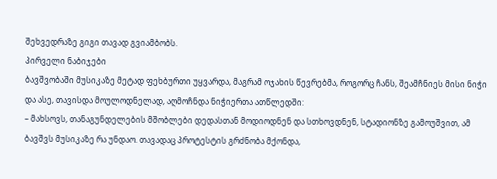შეხვედრაზე გიგი თავად გვიამბობს.
პირველი ნაბიჯები
ბავშვობაში მუსიკაზე მეტად ფეხბურთი უყვარდა, მაგრამ ოჯახის წევრებმა, როგორც ჩანს, შეამჩნიეს მისი ნიჭი და ასე, თავისდა მოულოდნელად, აღმოჩნდა ნიჭიერთა ათწლედში:
– მახსოვს, თანაგუნდელების მშობლები დედასთან მოდიოდნენ და სთხოვდნენ, სტადიონზე გამოუშვით, ამ ბავშვს მუსიკაზე რა უნდაო. თავადაც პროტესტის გრძნობა მქონდა,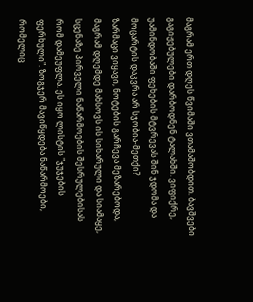მაგრამ ერთ დღეს წვიმაში ვთამაშობდით. ბავშვები გაგიჟებულები დარბოდნენ ტალახში. ვიფიქრე, უამინდობაში ფეხების მტვრევას შინ ჯდომა და მოცარტის დაკვრა არ სჯობია-მეთქი?
ზარმაცი ვიყავი, ნოტების გარჩევა მეზარებოდა, მაგრამ დღემდე მახსოვს ის სიხარული და სიამაყე, სცენაზე პირველი ნაწარმოების შესრულებისას რომ დამეუფლა. ეს იყო ლისტის "ჯუჯების ფერხული". ზოგჯერ მავიწყდება ნაწარმოები, რომელიც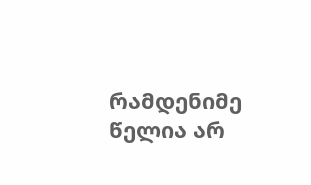რამდენიმე წელია არ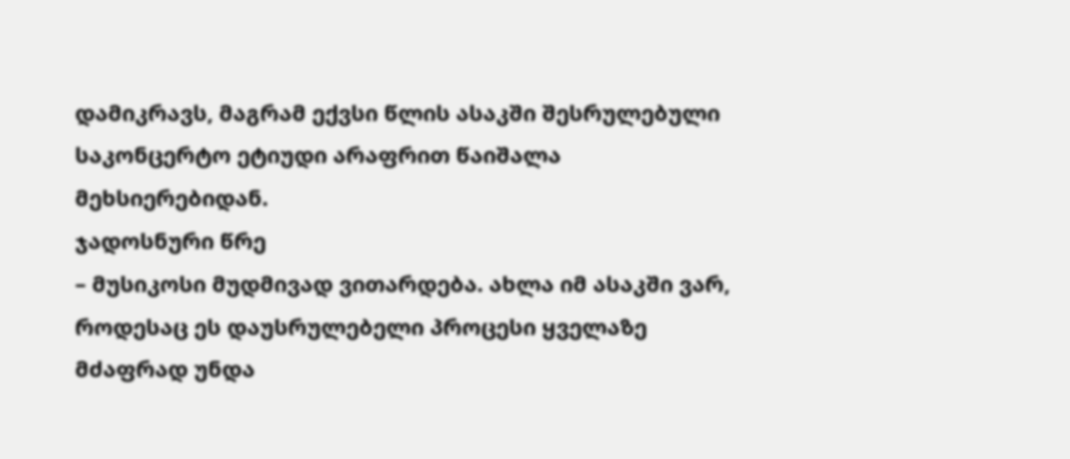დამიკრავს, მაგრამ ექვსი წლის ასაკში შესრულებული საკონცერტო ეტიუდი არაფრით წაიშალა მეხსიერებიდან.
ჯადოსნური წრე
– მუსიკოსი მუდმივად ვითარდება. ახლა იმ ასაკში ვარ, როდესაც ეს დაუსრულებელი პროცესი ყველაზე მძაფრად უნდა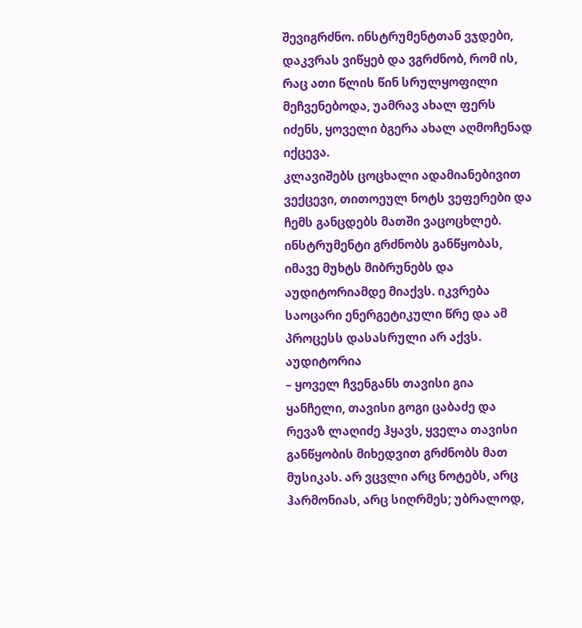შევიგრძნო. ინსტრუმენტთან ვჯდები, დაკვრას ვიწყებ და ვგრძნობ, რომ ის, რაც ათი წლის წინ სრულყოფილი მეჩვენებოდა, უამრავ ახალ ფერს იძენს, ყოველი ბგერა ახალ აღმოჩენად იქცევა.
კლავიშებს ცოცხალი ადამიანებივით ვექცევი, თითოეულ ნოტს ვეფერები და ჩემს განცდებს მათში ვაცოცხლებ.
ინსტრუმენტი გრძნობს განწყობას, იმავე მუხტს მიბრუნებს და აუდიტორიამდე მიაქვს. იკვრება საოცარი ენერგეტიკული წრე და ამ პროცესს დასასრული არ აქვს.
აუდიტორია
– ყოველ ჩვენგანს თავისი გია ყანჩელი, თავისი გოგი ცაბაძე და რევაზ ლაღიძე ჰყავს, ყველა თავისი განწყობის მიხედვით გრძნობს მათ მუსიკას. არ ვცვლი არც ნოტებს, არც ჰარმონიას, არც სიღრმეს; უბრალოდ,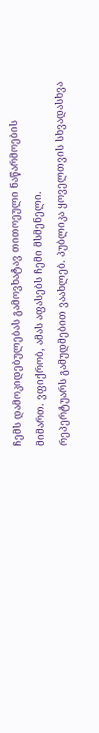ჩემს დამოკიდებულებას გამოვხატავ თითოეული ნაწარმოების მიმართ. ვფიქრობ, ამას აფასებს ჩემი მსმენელი.
რეპერტუარს გამუდმებით ვაახლებ. პუბლიკა ყოველთვის სხვადასხვა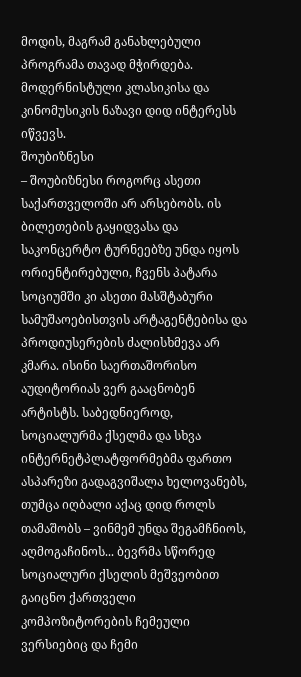მოდის, მაგრამ განახლებული პროგრამა თავად მჭირდება. მოდერნისტული კლასიკისა და კინომუსიკის ნაზავი დიდ ინტერესს იწვევს.
შოუბიზნესი
– შოუბიზნესი როგორც ასეთი საქართველოში არ არსებობს. ის ბილეთების გაყიდვასა და საკონცერტო ტურნეებზე უნდა იყოს ორიენტირებული, ჩვენს პატარა სოციუმში კი ასეთი მასშტაბური სამუშაოებისთვის არტაგენტებისა და პროდიუსერების ძალისხმევა არ კმარა. ისინი საერთაშორისო აუდიტორიას ვერ გააცნობენ არტისტს. საბედნიეროდ, სოციალურმა ქსელმა და სხვა ინტერნეტპლატფორმებმა ფართო ასპარეზი გადაგვიშალა ხელოვანებს, თუმცა იღბალი აქაც დიდ როლს თამაშობს – ვინმემ უნდა შეგამჩნიოს, აღმოგაჩინოს... ბევრმა სწორედ სოციალური ქსელის მეშვეობით გაიცნო ქართველი კომპოზიტორების ჩემეული ვერსიებიც და ჩემი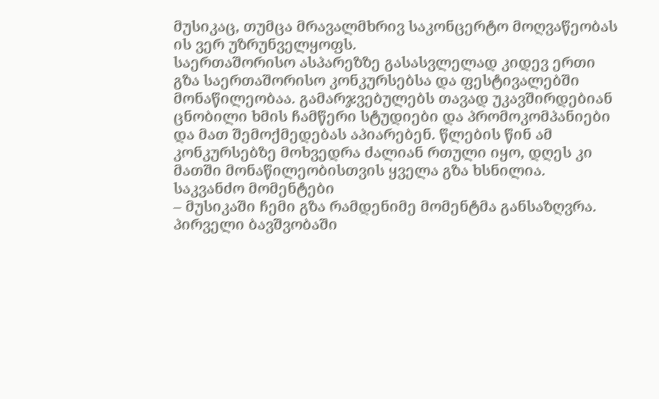მუსიკაც, თუმცა მრავალმხრივ საკონცერტო მოღვაწეობას ის ვერ უზრუნველყოფს.
საერთაშორისო ასპარეზზე გასასვლელად კიდევ ერთი გზა საერთაშორისო კონკურსებსა და ფესტივალებში მონაწილეობაა. გამარჯვებულებს თავად უკავშირდებიან ცნობილი ხმის ჩამწერი სტუდიები და პრომოკომპანიები და მათ შემოქმედებას აპიარებენ. წლების წინ ამ კონკურსებზე მოხვედრა ძალიან რთული იყო, დღეს კი მათში მონაწილეობისთვის ყველა გზა ხსნილია.
საკვანძო მომენტები
– მუსიკაში ჩემი გზა რამდენიმე მომენტმა განსაზღვრა. პირველი ბავშვობაში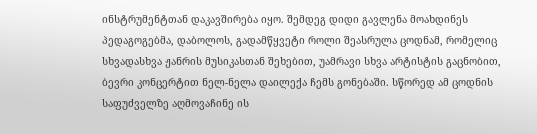ინსტრუმენტთან დაკავშირება იყო. შემდეგ დიდი გავლენა მოახდინეს პედაგოგებმა, დაბოლოს, გადამწყვეტი როლი შეასრულა ცოდნამ, რომელიც სხვადასხვა ჟანრის მუსიკასთან შეხებით, უამრავი სხვა არტისტის გაცნობით, ბევრი კონცერტით ნელ-ნელა დაილექა ჩემს გონებაში. სწორედ ამ ცოდნის საფუძველზე აღმოვაჩინე ის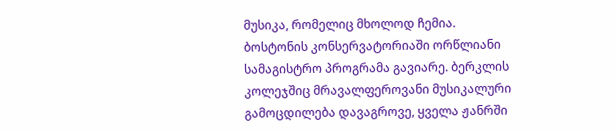მუსიკა, რომელიც მხოლოდ ჩემია.
ბოსტონის კონსერვატორიაში ორწლიანი სამაგისტრო პროგრამა გავიარე. ბერკლის კოლეჯშიც მრავალფეროვანი მუსიკალური გამოცდილება დავაგროვე, ყველა ჟანრში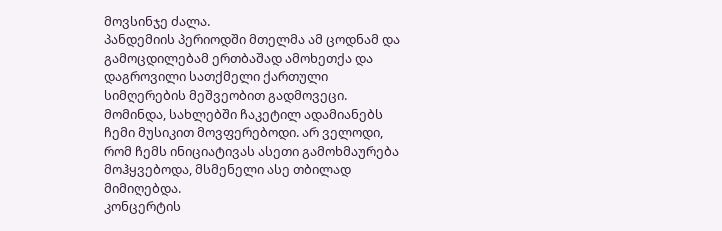მოვსინჯე ძალა.
პანდემიის პერიოდში მთელმა ამ ცოდნამ და გამოცდილებამ ერთბაშად ამოხეთქა და დაგროვილი სათქმელი ქართული სიმღერების მეშვეობით გადმოვეცი. მომინდა, სახლებში ჩაკეტილ ადამიანებს ჩემი მუსიკით მოვფერებოდი. არ ველოდი, რომ ჩემს ინიციატივას ასეთი გამოხმაურება მოჰყვებოდა, მსმენელი ასე თბილად მიმიღებდა.
კონცერტის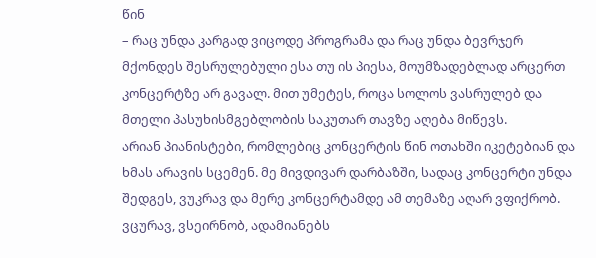წინ
– რაც უნდა კარგად ვიცოდე პროგრამა და რაც უნდა ბევრჯერ მქონდეს შესრულებული ესა თუ ის პიესა, მოუმზადებლად არცერთ კონცერტზე არ გავალ. მით უმეტეს, როცა სოლოს ვასრულებ და მთელი პასუხისმგებლობის საკუთარ თავზე აღება მიწევს.
არიან პიანისტები, რომლებიც კონცერტის წინ ოთახში იკეტებიან და ხმას არავის სცემენ. მე მივდივარ დარბაზში, სადაც კონცერტი უნდა შედგეს, ვუკრავ და მერე კონცერტამდე ამ თემაზე აღარ ვფიქრობ. ვცურავ, ვსეირნობ, ადამიანებს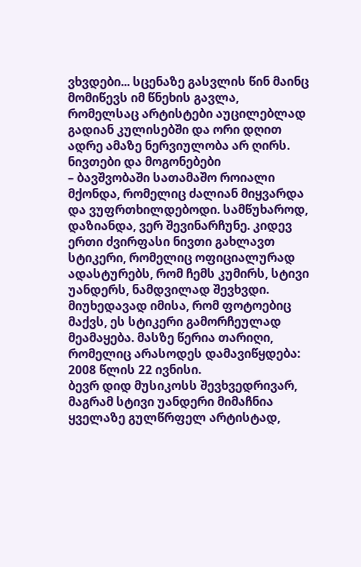ვხვდები... სცენაზე გასვლის წინ მაინც მომიწევს იმ წნეხის გავლა, რომელსაც არტისტები აუცილებლად გადიან კულისებში და ორი დღით ადრე ამაზე ნერვიულობა არ ღირს.
ნივთები და მოგონებები
– ბავშვობაში სათამაშო როიალი მქონდა, რომელიც ძალიან მიყვარდა და ვუფრთხილდებოდი. სამწუხაროდ, დაზიანდა, ვერ შევინარჩუნე. კიდევ ერთი ძვირფასი ნივთი გახლავთ სტიკერი, რომელიც ოფიციალურად ადასტურებს, რომ ჩემს კუმირს, სტივი უანდერს, ნამდვილად შევხვდი. მიუხედავად იმისა, რომ ფოტოებიც მაქვს, ეს სტიკერი გამორჩეულად მეამაყება. მასზე წერია თარიღი, რომელიც არასოდეს დამავიწყდება: 2008 წლის 22 ივნისი.
ბევრ დიდ მუსიკოსს შევხვედრივარ, მაგრამ სტივი უანდერი მიმაჩნია ყველაზე გულწრფელ არტისტად,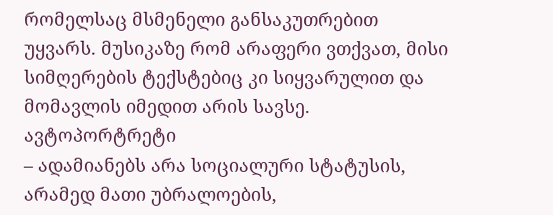რომელსაც მსმენელი განსაკუთრებით უყვარს. მუსიკაზე რომ არაფერი ვთქვათ, მისი სიმღერების ტექსტებიც კი სიყვარულით და მომავლის იმედით არის სავსე.
ავტოპორტრეტი
– ადამიანებს არა სოციალური სტატუსის, არამედ მათი უბრალოების,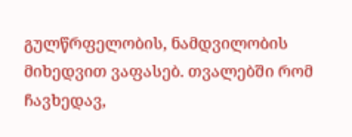გულწრფელობის, ნამდვილობის მიხედვით ვაფასებ. თვალებში რომ ჩავხედავ,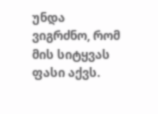უნდა ვიგრძნო, რომ მის სიტყვას ფასი აქვს.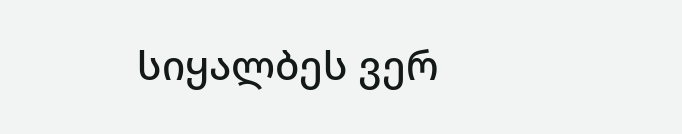სიყალბეს ვერ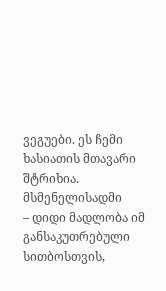ვეგუები. ეს ჩემი ხასიათის მთავარი შტრიხია.
მსმენელისადმი
– დიდი მადლობა იმ განსაკუთრებული სითბოსთვის,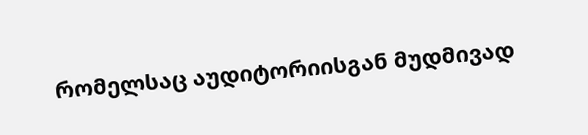რომელსაც აუდიტორიისგან მუდმივად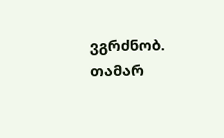ვგრძნობ.
თამარ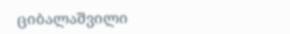ციბალაშვილი